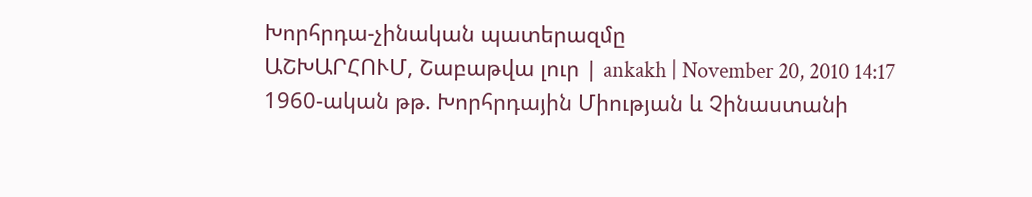Խորհրդա-չինական պատերազմը
ԱՇԽԱՐՀՈՒՄ, Շաբաթվա լուր | ankakh | November 20, 2010 14:17
1960-ական թթ. Խորհրդային Միության և Չինաստանի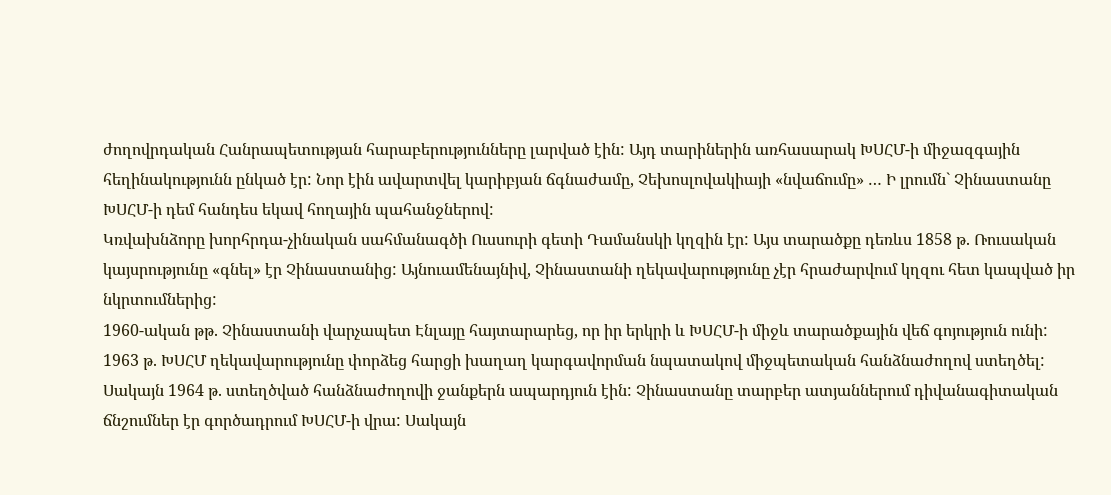ժողովրդական Հանրապետության հարաբերությունները լարված էին: Այդ տարիներին առհասարակ ԽՍՀՄ-ի միջազգային հեղինակությունն ընկած էր: Նոր էին ավարտվել կարիբյան ճգնաժամը, Չեխոսլովակիայի «նվաճումը» … Ի լրումն` Չինաստանը ԽՍՀՄ-ի դեմ հանդես եկավ հողային պահանջներով:
Կռվախնձորը խորհրդա-չինական սահմանագծի Ուսսուրի գետի Դամանսկի կղզին էր: Այս տարածքը դեռևս 1858 թ. Ռուսական կայսրությունը «գնել» էր Չինաստանից: Այնուամենայնիվ, Չինաստանի ղեկավարությունը չէր հրաժարվում կղզու հետ կապված իր նկրտումներից:
1960-ական թթ. Չինաստանի վարչապետ Էնլայը հայտարարեց, որ իր երկրի և ԽՍՀՄ-ի միջև տարածքային վեճ գոյություն ունի: 1963 թ. ԽՍՀՄ ղեկավարությունը փորձեց հարցի խաղաղ կարգավորման նպատակով միջպետական հանձնաժողով ստեղծել: Սակայն 1964 թ. ստեղծված հանձնաժողովի ջանքերն ապարդյուն էին: Չինաստանը տարբեր ատյաններում դիվանագիտական ճնշումներ էր գործադրում ԽՍՀՄ-ի վրա: Սակայն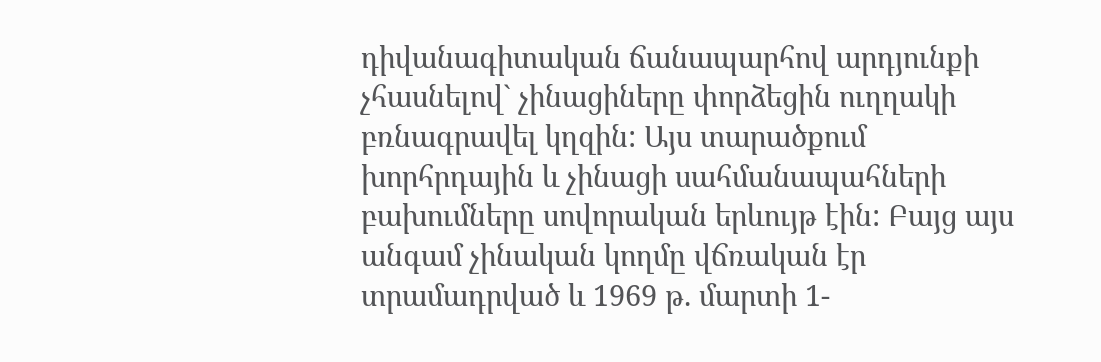դիվանագիտական ճանապարհով արդյունքի չհասնելով` չինացիները փորձեցին ուղղակի բռնագրավել կղզին: Այս տարածքում խորհրդային և չինացի սահմանապահների բախումները սովորական երևույթ էին: Բայց այս անգամ չինական կողմը վճռական էր տրամադրված և 1969 թ. մարտի 1-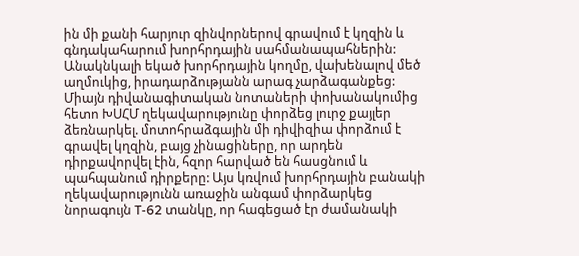ին մի քանի հարյուր զինվորներով գրավում է կղզին և գնդակահարում խորհրդային սահմանապահներին:
Անակնկալի եկած խորհրդային կողմը, վախենալով մեծ աղմուկից, իրադարձությանն արագ չարձագանքեց:
Միայն դիվանագիտական նոտաների փոխանակումից հետո ԽՍՀՄ ղեկավարությունը փորձեց լուրջ քայլեր ձեռնարկել. մոտոհրաձգային մի դիվիզիա փորձում է գրավել կղզին, բայց չինացիները, որ արդեն դիրքավորվել էին, հզոր հարված են հասցնում և պահպանում դիրքերը: Այս կռվում խորհրդային բանակի ղեկավարությունն առաջին անգամ փորձարկեց նորագույն T-62 տանկը, որ հագեցած էր ժամանակի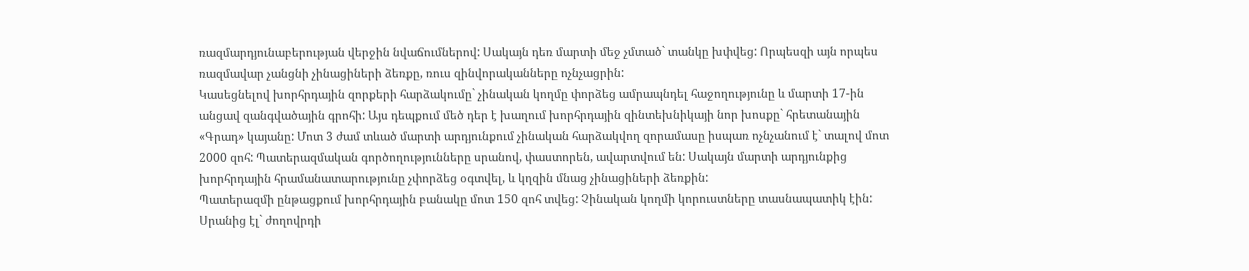ռազմարդյունաբերության վերջին նվաճումներով: Սակայն դեռ մարտի մեջ չմտած` տանկը խփվեց: Որպեսզի այն որպես ռազմավար չանցնի չինացիների ձեռքը, ռուս զինվորականները ոչնչացրին:
Կասեցնելով խորհրդային զորքերի հարձակումը` չինական կողմը փորձեց ամրապնդել հաջողությունը և մարտի 17-ին անցավ զանգվածային գրոհի: Այս դեպքում մեծ դեր է խաղում խորհրդային զինտեխնիկայի նոր խոսքը` հրետանային «Գրադ» կայանը: Մոտ 3 ժամ տևած մարտի արդյունքում չինական հարձակվող զորամասը իսպառ ոչնչանում է` տալով մոտ 2000 զոհ: Պատերազմական գործողությունները սրանով, փաստորեն, ավարտվում են: Սակայն մարտի արդյունքից խորհրդային հրամանատարությունը չփորձեց օգտվել, և կղզին մնաց չինացիների ձեռքին:
Պատերազմի ընթացքում խորհրդային բանակը մոտ 150 զոհ տվեց: Չինական կողմի կորուստները տասնապատիկ էին: Սրանից էլ` ժողովրդի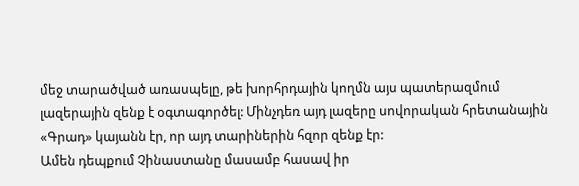մեջ տարածված առասպելը, թե խորհրդային կողմն այս պատերազմում լազերային զենք է օգտագործել: Մինչդեռ այդ լազերը սովորական հրետանային «Գրադ» կայանն էր, որ այդ տարիներին հզոր զենք էր:
Ամեն դեպքում Չինաստանը մասամբ հասավ իր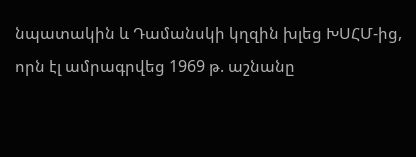նպատակին և Դամանսկի կղզին խլեց ԽՍՀՄ-ից, որն էլ ամրագրվեց 1969 թ. աշնանը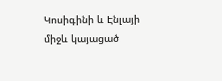Կոսիգինի և Էնլայի միջև կայացած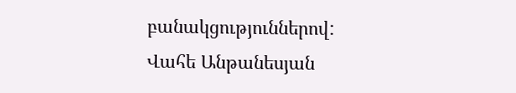բանակցություններով:
Վահե Անթանեսյան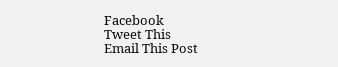Facebook
Tweet This
Email This Post